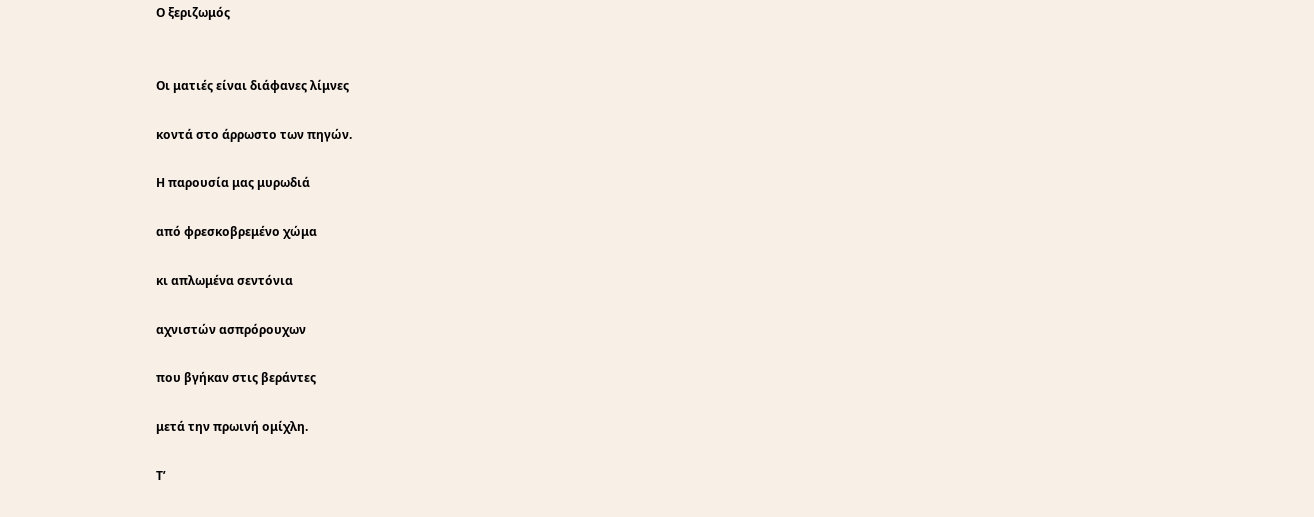Ο ξεριζωμός


Οι ματιές είναι διάφανες λίμνες

κοντά στο άρρωστο των πηγών.

Η παρουσία μας μυρωδιά

από φρεσκοβρεμένο χώμα

κι απλωμένα σεντόνια

αχνιστών ασπρόρουχων

που βγήκαν στις βεράντες

μετά την πρωινή ομίχλη.

Τ’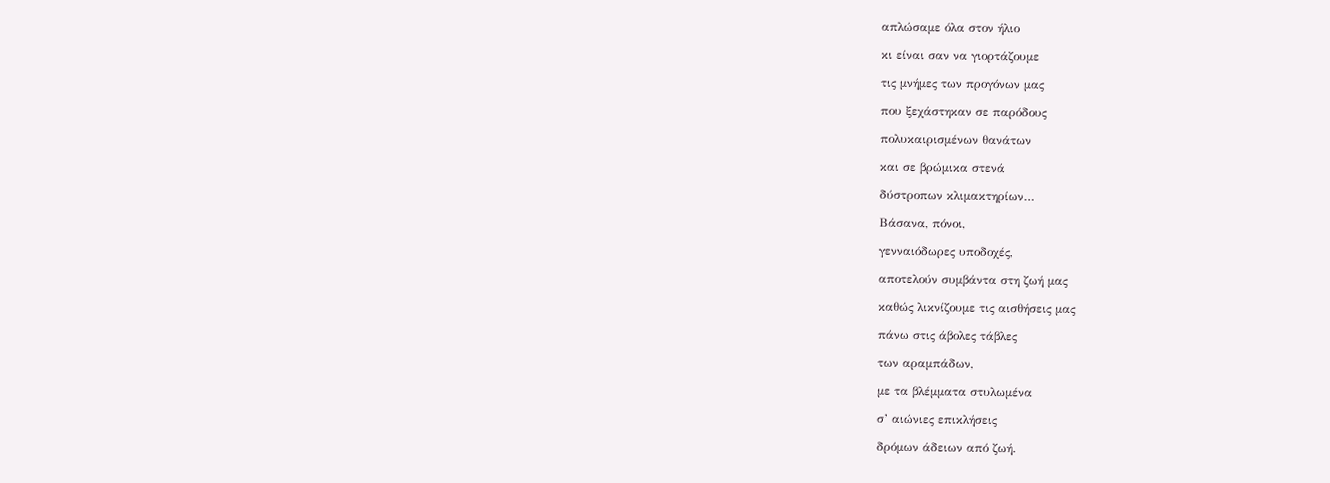απλώσαμε όλα στον ήλιο

κι είναι σαν να γιορτάζουμε

τις μνήμες των προγόνων μας

που ξεχάστηκαν σε παρόδους

πολυκαιρισμένων θανάτων

και σε βρώμικα στενά

δύστροπων κλιμακτηρίων…

Βάσανα, πόνοι,

γενναιόδωρες υποδοχές,

αποτελούν συμβάντα στη ζωή μας

καθώς λικνίζουμε τις αισθήσεις μας

πάνω στις άβολες τάβλες

των αραμπάδων,

με τα βλέμματα στυλωμένα

σ’ αιώνιες επικλήσεις

δρόμων άδειων από ζωή.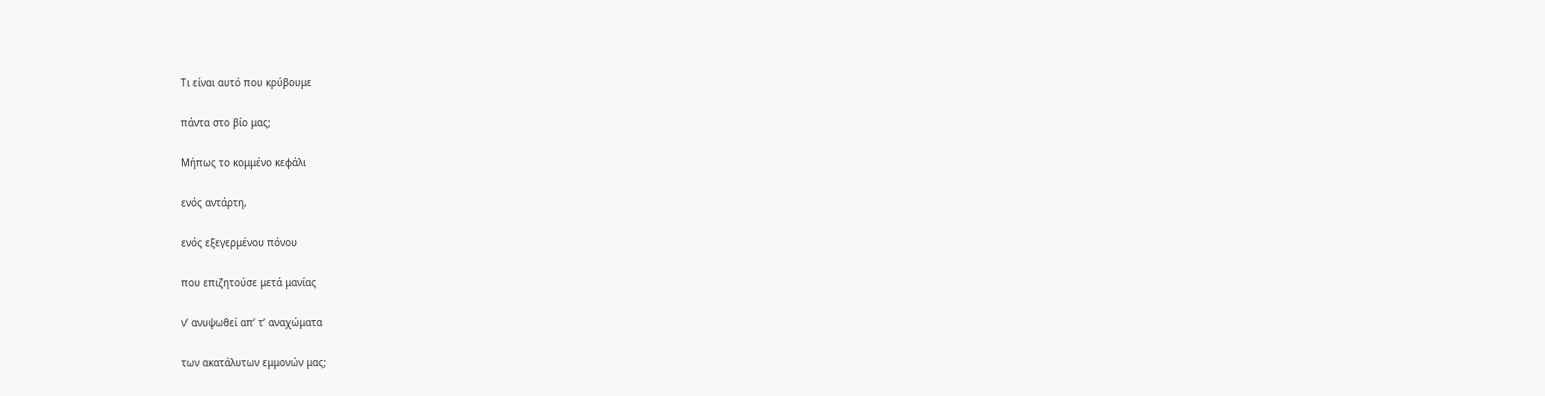Τι είναι αυτό που κρύβουμε

πάντα στο βίο μας;

Μήπως το κομμένο κεφάλι

ενός αντάρτη,

ενός εξεγερμένου πόνου

που επιζητούσε μετά μανίας

ν’ ανυψωθεί απ’ τ’ αναχώματα

των ακατάλυτων εμμονών μας;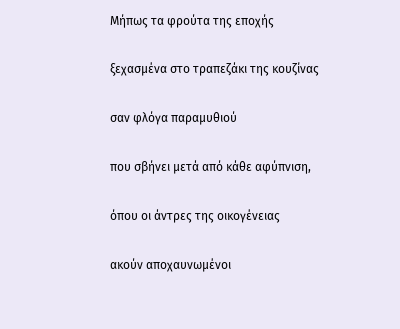Μήπως τα φρούτα της εποχής

ξεχασμένα στο τραπεζάκι της κουζίνας

σαν φλόγα παραμυθιού

που σβήνει μετά από κάθε αφύπνιση,

όπου οι άντρες της οικογένειας

ακούν αποχαυνωμένοι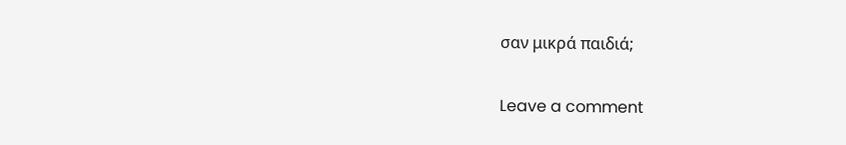σαν μικρά παιδιά;

Leave a comment